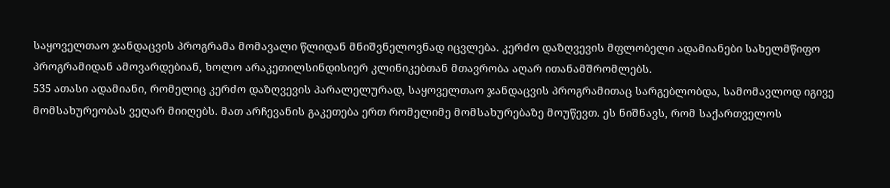საყოველთაო ჯანდაცვის პროგრამა მომავალი წლიდან მნიშვნელოვნად იცვლება. კერძო დაზღვევის მფლობელი ადამიანები სახელმწიფო პროგრამიდან ამოვარდებიან, ხოლო არაკეთილსინდისიერ კლინიკებთან მთავრობა აღარ ითანამშრომლებს.
535 ათასი ადამიანი, რომელიც კერძო დაზღვევის პარალელურად, საყოველთაო ჯანდაცვის პროგრამითაც სარგებლობდა, სამომავლოდ იგივე მომსახურეობას ვეღარ მიიღებს. მათ არჩევანის გაკეთება ერთ რომელიმე მომსახურებაზე მოუწევთ. ეს ნიშნავს, რომ საქართველოს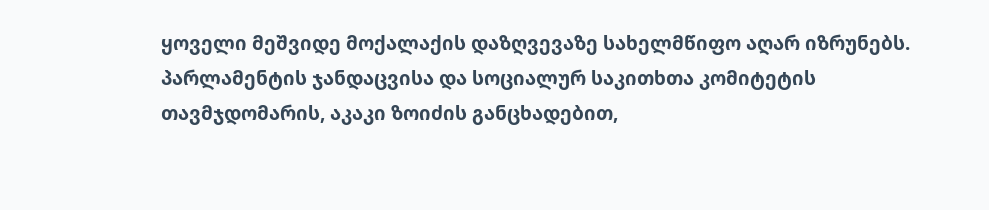ყოველი მეშვიდე მოქალაქის დაზღვევაზე სახელმწიფო აღარ იზრუნებს.
პარლამენტის ჯანდაცვისა და სოციალურ საკითხთა კომიტეტის თავმჯდომარის, აკაკი ზოიძის განცხადებით,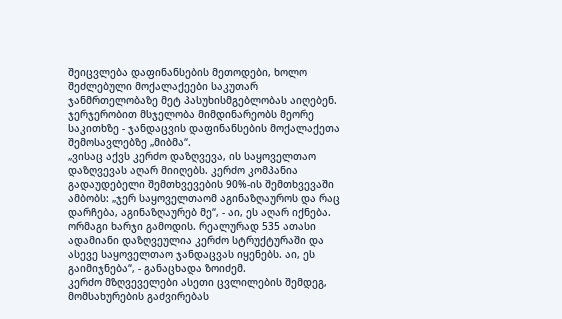შეიცვლება დაფინანსების მეთოდები, ხოლო შეძლებული მოქალაქეები საკუთარ ჯანმრთელობაზე მეტ პასუხისმგებლობას აიღებენ. ჯერჯერობით მსჯელობა მიმდინარეობს მეორე საკითხზე - ჯანდაცვის დაფინანსების მოქალაქეთა შემოსავლებზე „მიბმა“.
„ვისაც აქვს კერძო დაზღვევა, ის საყოველთაო დაზღვევას აღარ მიიღებს. კერძო კომპანია გადაუდებელი შემთხვევების 90%-ის შემთხვევაში ამბობს: „ჯერ საყოველთაომ აგინაზღაუროს და რაც დარჩება, აგინაზღაურებ მე“, - აი, ეს აღარ იქნება. ორმაგი ხარჯი გამოდის. რეალურად 535 ათასი ადამიანი დაზღვეულია კერძო სტრუქტურაში და ასევე საყოველთაო ჯანდაცვას იყენებს. აი, ეს გაიმიჯნება“, - განაცხადა ზოიძემ.
კერძო მზღვეველები ასეთი ცვლილების შემდეგ, მომსახურების გაძვირებას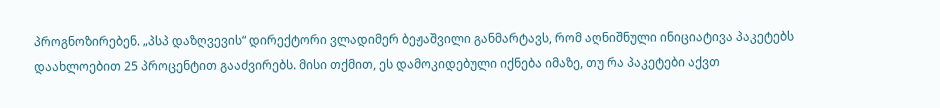პროგნოზირებენ. „პსპ დაზღვევის“ დირექტორი ვლადიმერ ბეჟაშვილი განმარტავს, რომ აღნიშნული ინიციატივა პაკეტებს დაახლოებით 25 პროცენტით გააძვირებს. მისი თქმით, ეს დამოკიდებული იქნება იმაზე, თუ რა პაკეტები აქვთ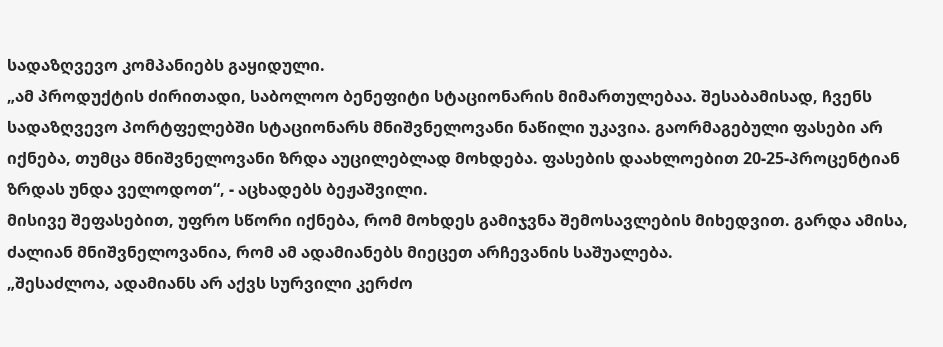სადაზღვევო კომპანიებს გაყიდული.
„ამ პროდუქტის ძირითადი, საბოლოო ბენეფიტი სტაციონარის მიმართულებაა. შესაბამისად, ჩვენს სადაზღვევო პორტფელებში სტაციონარს მნიშვნელოვანი ნაწილი უკავია. გაორმაგებული ფასები არ იქნება, თუმცა მნიშვნელოვანი ზრდა აუცილებლად მოხდება. ფასების დაახლოებით 20-25-პროცენტიან ზრდას უნდა ველოდოთ“, - აცხადებს ბეჟაშვილი.
მისივე შეფასებით, უფრო სწორი იქნება, რომ მოხდეს გამიჯვნა შემოსავლების მიხედვით. გარდა ამისა, ძალიან მნიშვნელოვანია, რომ ამ ადამიანებს მიეცეთ არჩევანის საშუალება.
„შესაძლოა, ადამიანს არ აქვს სურვილი კერძო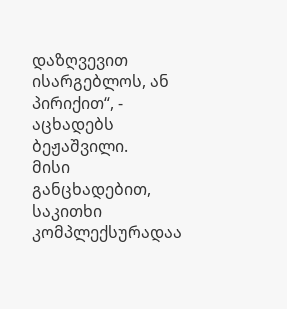დაზღვევით ისარგებლოს, ან პირიქით“, - აცხადებს ბეჟაშვილი.
მისი განცხადებით, საკითხი კომპლექსურადაა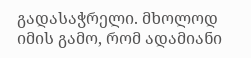გადასაჭრელი. მხოლოდ იმის გამო, რომ ადამიანი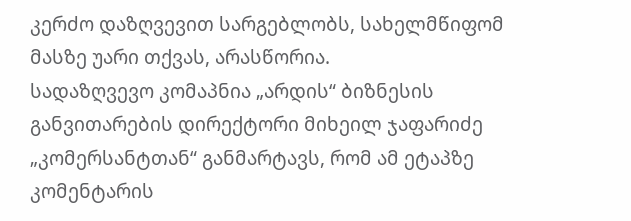კერძო დაზღვევით სარგებლობს, სახელმწიფომ მასზე უარი თქვას, არასწორია.
სადაზღვევო კომაპნია „არდის“ ბიზნესის განვითარების დირექტორი მიხეილ ჯაფარიძე „კომერსანტთან“ განმარტავს, რომ ამ ეტაპზე კომენტარის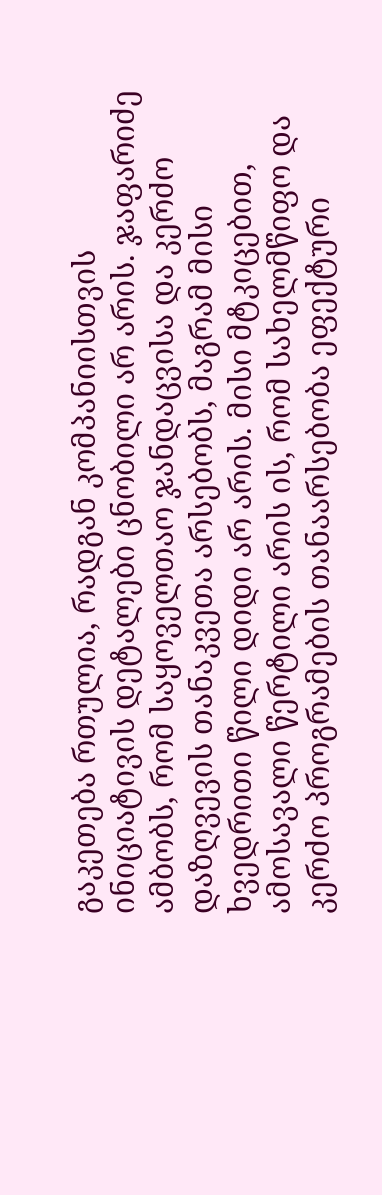გაკეთება რთულია, რადგან კომპანიისთვის ინიციატივის დეტალები ცნობილი არ არის. ჯაფარიძე ამბობს, რომ საყოველთაო ჯანდაცვისა და კერძო დაზღვევის თანაკვეთა არსებობს, მაგრამ მისი ხვედრითი წილი დიდი არ არის. მისი მტკიცებით, ამოსავალი წერტილი არის ის, რომ სახელმწიფო და კერძო პროგრამების თანაარსებობა ეფექტური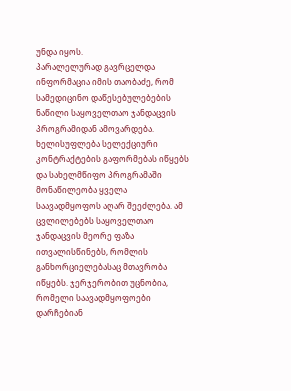უნდა იყოს.
პარალელურად გავრცელდა ინფორმაცია იმის თაობაძე, რომ სამედიცინო დაწესებულებების ნაწილი საყოველთაო ჯანდაცვის პროგრამიდან ამოვარდება. ხელისუფლება სელექციური კონტრაქტების გაფორმებას იწყებს და სახელმწიფო პროგრამაში მონაწილეობა ყველა საავადმყოფოს აღარ შეეძლება. ამ ცვლილებებს საყოველთაო ჯანდაცვის მეორე ფაზა ითვალისწინებს, რომლის განხორციელებასაც მთავრობა იწყებს. ჯერჯერობით უცნობია, რომელი საავადმყოფოები დარჩებიან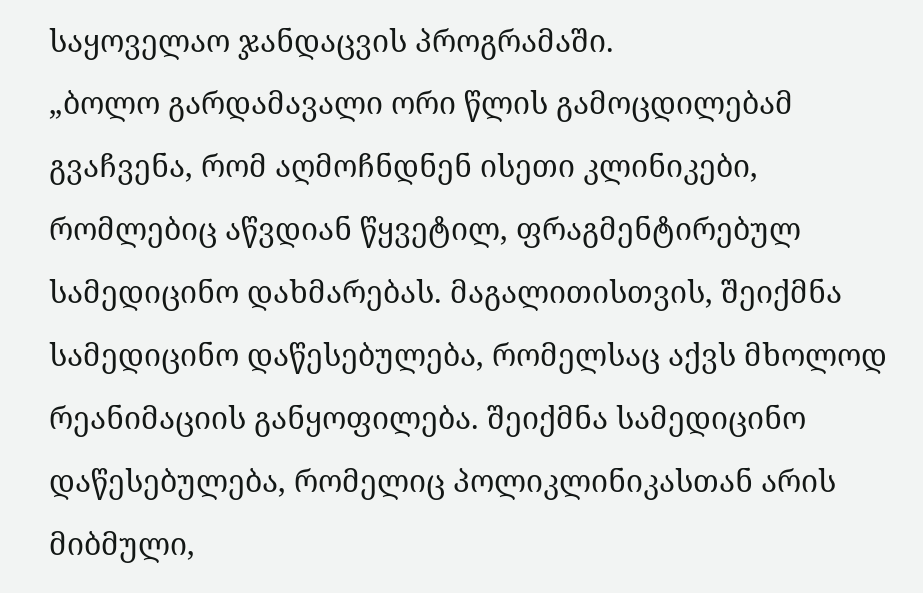საყოველაო ჯანდაცვის პროგრამაში.
„ბოლო გარდამავალი ორი წლის გამოცდილებამ გვაჩვენა, რომ აღმოჩნდნენ ისეთი კლინიკები, რომლებიც აწვდიან წყვეტილ, ფრაგმენტირებულ სამედიცინო დახმარებას. მაგალითისთვის, შეიქმნა სამედიცინო დაწესებულება, რომელსაც აქვს მხოლოდ რეანიმაციის განყოფილება. შეიქმნა სამედიცინო დაწესებულება, რომელიც პოლიკლინიკასთან არის მიბმული,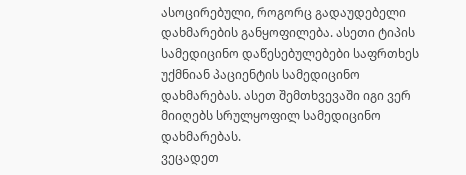ასოცირებული, როგორც გადაუდებელი დახმარების განყოფილება. ასეთი ტიპის სამედიცინო დაწესებულებები საფრთხეს უქმნიან პაციენტის სამედიცინო დახმარებას. ასეთ შემთხვევაში იგი ვერ მიიღებს სრულყოფილ სამედიცინო დახმარებას.
ვეცადეთ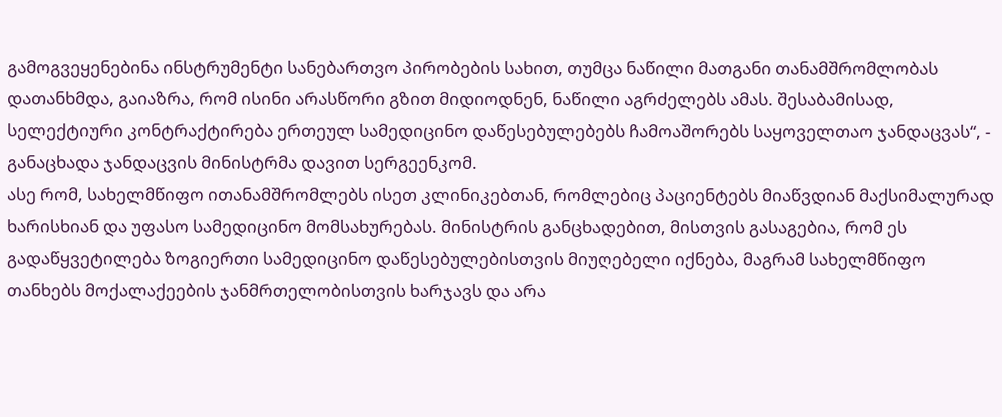გამოგვეყენებინა ინსტრუმენტი სანებართვო პირობების სახით, თუმცა ნაწილი მათგანი თანამშრომლობას დათანხმდა, გაიაზრა, რომ ისინი არასწორი გზით მიდიოდნენ, ნაწილი აგრძელებს ამას. შესაბამისად, სელექტიური კონტრაქტირება ერთეულ სამედიცინო დაწესებულებებს ჩამოაშორებს საყოველთაო ჯანდაცვას“, - განაცხადა ჯანდაცვის მინისტრმა დავით სერგეენკომ.
ასე რომ, სახელმწიფო ითანამშრომლებს ისეთ კლინიკებთან, რომლებიც პაციენტებს მიაწვდიან მაქსიმალურად ხარისხიან და უფასო სამედიცინო მომსახურებას. მინისტრის განცხადებით, მისთვის გასაგებია, რომ ეს გადაწყვეტილება ზოგიერთი სამედიცინო დაწესებულებისთვის მიუღებელი იქნება, მაგრამ სახელმწიფო თანხებს მოქალაქეების ჯანმრთელობისთვის ხარჯავს და არა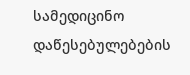სამედიცინო დაწესებულებების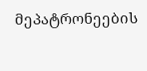მეპატრონეების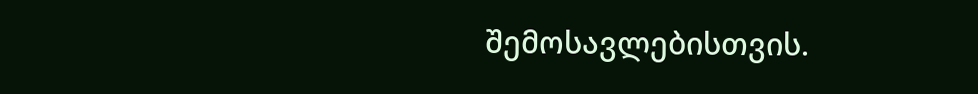შემოსავლებისთვის.